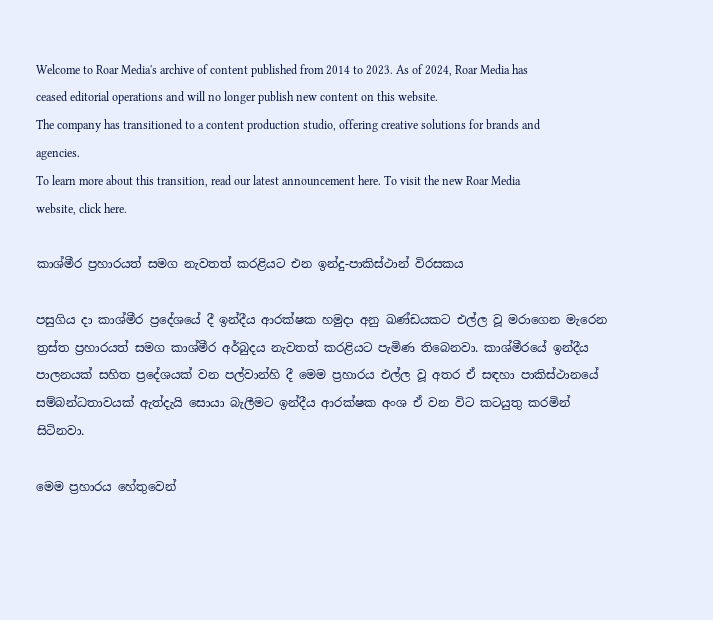Welcome to Roar Media's archive of content published from 2014 to 2023. As of 2024, Roar Media has ceased editorial operations and will no longer publish new content on this website.
The company has transitioned to a content production studio, offering creative solutions for brands and agencies.
To learn more about this transition, read our latest announcement here. To visit the new Roar Media website, click here.

කාශ්මීර ප්‍රහාරයත් සමග නැවතත් කරළියට එන ඉන්දු-පාකිස්ථාන් විරසකය

පසුගිය දා කාශ්මීර ප්‍රදේශයේ දී ඉන්දීය ආරක්ෂක හමුදා අනු ඛණ්ඩයකට එල්ල වූ මරාගෙන මැරෙන ත්‍රස්ත ප්‍රහාරයත් සමග කාශ්මීර අර්බුදය නැවතත් කරළියට පැමිණ තිබෙනවා. කාශ්මීරයේ ඉන්දීය පාලනයක් සහිත ප්‍රදේශයක් වන පල්වාන්හි දී මෙම ප්‍රහාරය එල්ල වූ අතර ඒ සඳහා පාකිස්ථානයේ සම්බන්ධතාවයක් ඇත්දැයි සොයා බැලීමට ඉන්දීය ආරක්ෂක අංශ ඒ වන විට කටයුතු කරමින් සිටිනවා.

මෙම ප්‍රහාරය හේතුවෙන්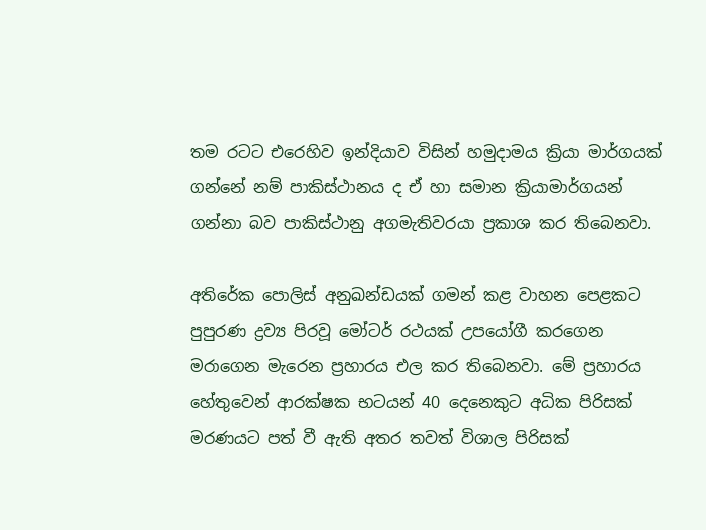තම රටට එරෙහිව ඉන්දියාව විසින් හමුදාමය ක්‍රියා මාර්ගයක් ගන්නේ නම් පාකිස්ථානය ද ඒ හා සමාන ක්‍රියාමාර්ගයන් ගන්නා බව පාකිස්ථානු අගමැතිවරයා ප්‍රකාශ කර තිබෙනවා.

අතිරේක පොලිස් අනුඛන්ඩයක් ගමන් කළ වාහන පෙළකට පුපුරණ ද්‍රව්‍ය පිරවූ මෝටර් රථයක් උපයෝගී කරගෙන මරාගෙන මැරෙන ප්‍රහාරය එල කර තිබෙනවා. මේ ප්‍රහාරය හේතුවෙන් ආරක්ෂක භටයන් 40 දෙනෙකුට අධික පිරිසක් මරණයට පත් වී ඇති අතර තවත් විශාල පිරිසක්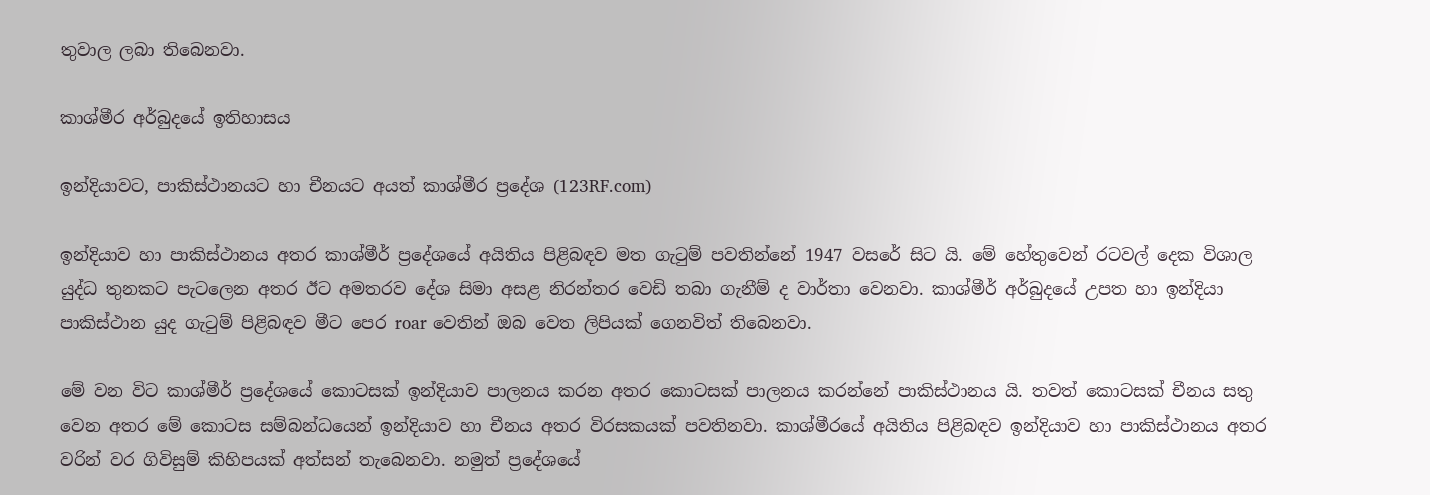තුවාල ලබා තිබෙනවා.

කාශ්මීර අර්බුදයේ ඉතිහාසය

ඉන්දියාවට, පාකිස්ථානයට හා චීනයට අයත් කාශ්මීර ප්‍රදේශ (123RF.com)

ඉන්දියාව හා පාකිස්ථානය අතර කාශ්මීර් ප්‍රදේශයේ අයිතිය පිළිබඳව මත ගැටුම් පවතින්නේ 1947 වසරේ සිට යි. මේ හේතුවෙන් රටවල් දෙක විශාල යුද්ධ තුනකට පැටලෙන අතර ඊට අමතරව දේශ සිමා අසළ නිරන්තර වෙඩි තබා ගැනීම් ද වාර්තා වෙනවා. කාශ්මීර් අර්බුදයේ උපත හා ඉන්දියා පාකිස්ථාන යුද ගැටුම් පිළිබඳව මීට පෙර roar වෙතින් ඔබ වෙත ලිපියක් ගෙනවිත් තිබෙනවා.

මේ වන විට කාශ්මීර් ප්‍රදේශයේ කොටසක් ඉන්දියාව පාලනය කරන අතර කොටසක් පාලනය කරන්නේ පාකිස්ථානය යි. තවත් කොටසක් චීනය සතු වෙන අතර මේ කොටස සම්බන්ධයෙන් ඉන්දියාව හා චීනය අතර විරසකයක් පවතිනවා. කාශ්මීරයේ අයිතිය පිළිබඳව ඉන්දියාව හා පාකිස්ථානය අතර වරින් වර ගිවිසුම් කිහිපයක් අත්සන් තැබෙනවා. නමුත් ප්‍රදේශයේ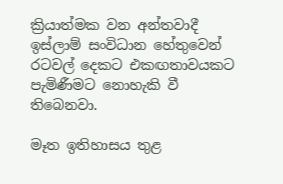ක්‍රියාත්මක වන අන්තවාදී ඉස්ලාම් සංවිධාන හේතුවෙන් රටවල් දෙකට එකඟතාවයකට පැමිණීමට නොහැකි වී තිබෙනවා.

මෑත ඉතිහාසය තුළ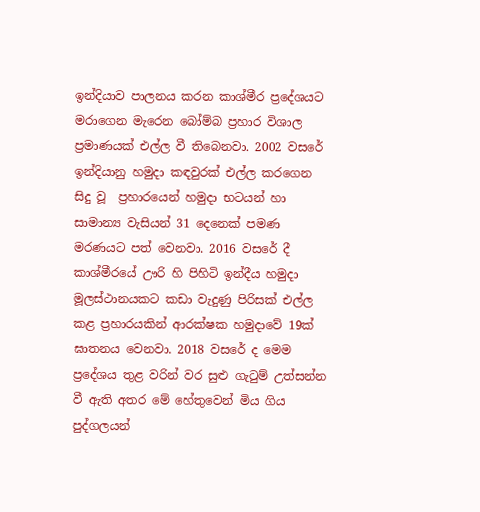ඉන්දියාව පාලනය කරන කාශ්මීර ප්‍රදේශයට මරාගෙන මැරෙන බෝම්බ ප්‍රහාර විශාල ප්‍රමාණයක් එල්ල වී තිබෙනවා. 2002 වසරේ ඉන්දියානු හමුදා කඳවුරක් එල්ල කරගෙන සිදු වූ  ප්‍රහාරයෙන් හමුදා භටයන් හා සාමාන්‍ය වැසියන් 31 දෙනෙක් පමණ මරණයට පත් වෙනවා. 2016 වසරේ දී කාශ්මීරයේ ඌරි හි පිහිටි ඉන්දීය හමුදා මූලස්ථානයකට කඩා වැදුණු පිරිසක් එල්ල කළ ප්‍රහාරයකින් ආරක්ෂක හමුදාවේ 19ක් ඝාතනය වෙනවා. 2018 වසරේ ද මෙම ප්‍රදේශය තුළ වරින් වර සුළු ගැටුම් උත්සන්න වී ඇති අතර මේ හේතුවෙන් මිය ගිය පුද්ගලයන්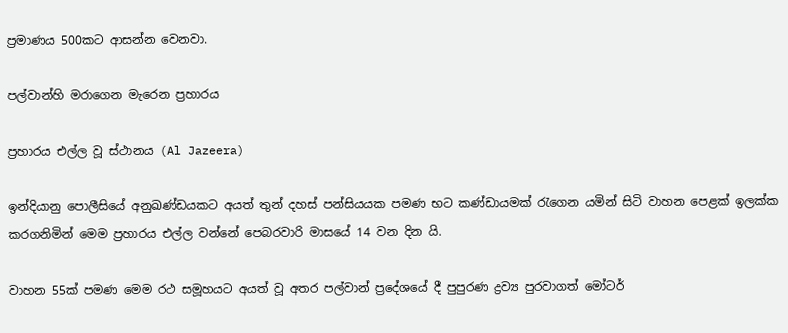ප්‍රමාණය 500කට ආසන්න වෙනවා.

පල්වාන්හි මරාගෙන මැරෙන ප්‍රහාරය

ප්‍රහාරය එල්ල වූ ස්ථානය (Al Jazeera)

ඉන්දියානු පොලීසියේ අනුඛණ්ඩයකට අයත් තුන් දහස් පන්සියයක පමණ භට කණ්ඩායමක් රැගෙන යමින් සිටි වාහන පෙළක් ඉලක්ක කරගනිමින් මෙම ප්‍රහාරය එල්ල වන්නේ පෙබරවාරි මාසයේ 14 වන දින යි.

වාහන 55ක් පමණ මෙම රථ සමූහයට අයත් වූ අතර පල්වාන් ප්‍රදේශයේ දී පුපුරණ ද්‍රව්‍ය පුරවාගත් මෝටර්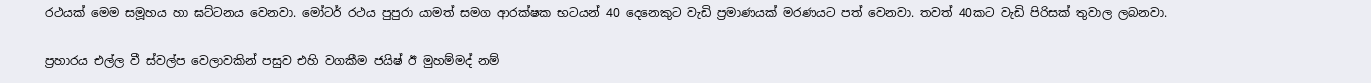රථයක් මෙම සමූහය හා ඝට්ටනය වෙනවා. මෝටර් රථය පුපුරා යාමත් සමග ආරක්ෂක භටයන් 40 දෙනෙකුට වැඩි ප්‍රමාණයක් මරණයට පත් වෙනවා. තවත් 40කට වැඩි පිරිසක් තුවාල ලබනවා.

ප්‍රහාරය එල්ල වී ස්වල්ප වෙලාවකින් පසුව එහි වගකීම ජයිෂ් ඊ මුහම්මද් නම්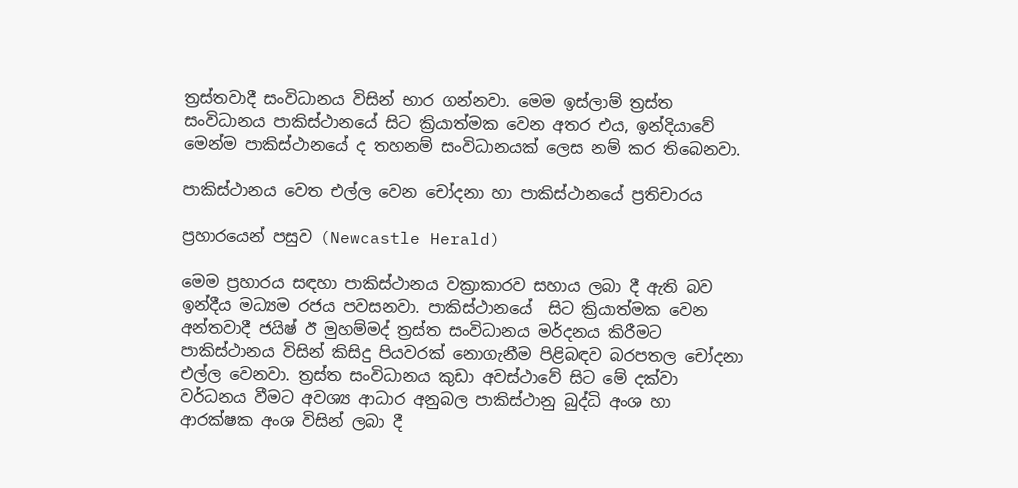ත්‍රස්තවාදී සංවිධානය විසින් භාර ගන්නවා. මෙම ඉස්ලාම් ත්‍රස්ත සංවිධානය පාකිස්ථානයේ සිට ක්‍රියාත්මක වෙන අතර එය, ඉන්දියාවේ මෙන්ම පාකිස්ථානයේ ද තහනම් සංවිධානයක් ලෙස නම් කර තිබෙනවා.

පාකිස්ථානය වෙත එල්ල වෙන චෝදනා හා පාකිස්ථානයේ ප්‍රතිචාරය

ප්‍රහාරයෙන් පසුව (Newcastle Herald)

මෙම ප්‍රහාරය සඳහා පාකිස්ථානය වක්‍රාකාරව සහාය ලබා දී ඇති බව ඉන්දීය මධ්‍යම රජය පවසනවා. පාකිස්ථානයේ  සිට ක්‍රියාත්මක වෙන අන්තවාදී ජයිෂ් ඊ මුහම්මද් ත්‍රස්ත සංවිධානය මර්දනය කිරීමට පාකිස්ථානය විසින් කිසිදු පියවරක් නොගැනීම පිළිබඳව බරපතල චෝදනා එල්ල වෙනවා. ත්‍රස්ත සංවිධානය කුඩා අවස්ථාවේ සිට මේ දක්වා වර්ධනය වීමට අවශ්‍ය ආධාර අනුබල පාකිස්ථානු බුද්ධි අංශ හා ආරක්ෂක අංශ විසින් ලබා දී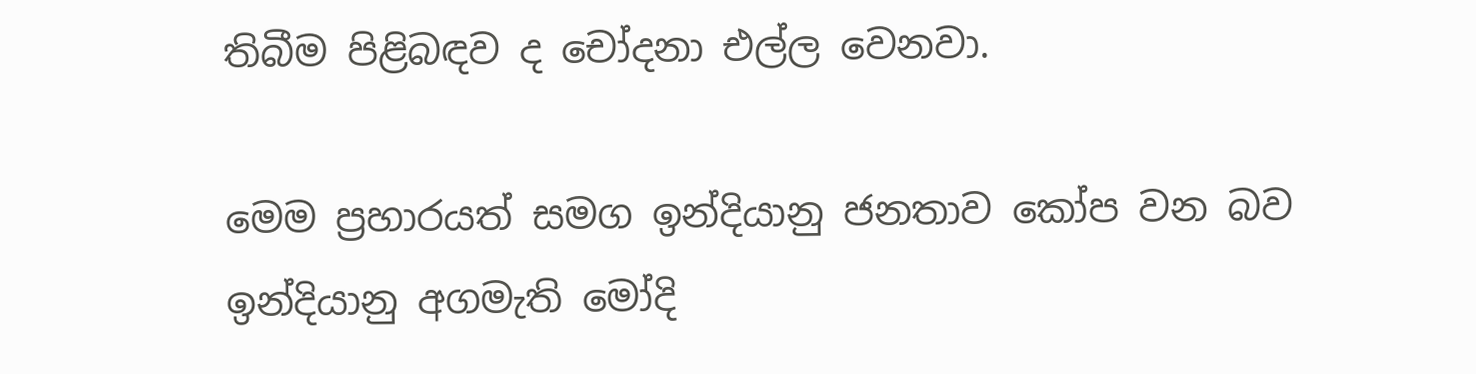තිබීම පිළිබඳව ද චෝදනා එල්ල වෙනවා.

මෙම ප්‍රහාරයත් සමග ඉන්දියානු ජනතාව කෝප වන බව ඉන්දියානු අගමැති මෝදි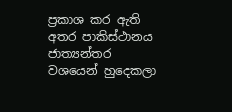ප්‍රකාශ කර ඇති අතර පාකිස්ථානය ජාත්‍යන්තර වශයෙන් හුදෙකලා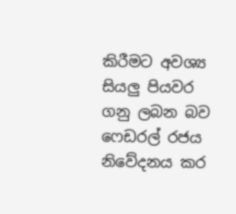කිරීමට අවශ්‍ය සියලු පියවර ගනු ලබන බව ෆෙඩරල් රජය නිවේදනය කර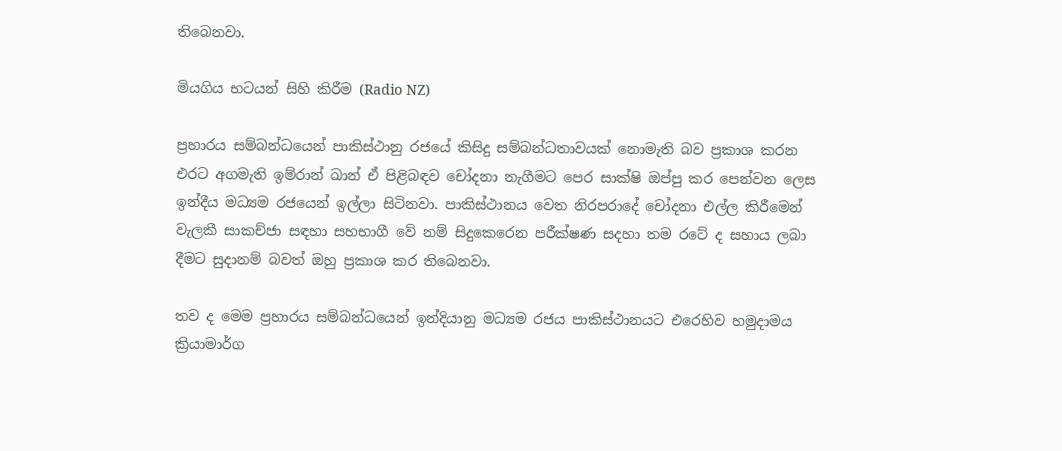තිබෙනවා.

මියගිය භටයන් සිහි කිරීම (Radio NZ)

ප්‍රහාරය සම්බන්ධයෙන් පාකිස්ථානු රජයේ කිසිදු සම්බන්ධතාවයක් නොමැති බව ප්‍රකාශ කරන එරට අගමැති ඉම්රාන් ඛාන් ඒ පිළිබඳව චෝදනා නැගීමට පෙර සාක්ෂි ඔප්පු කර පෙන්වන ලෙස ඉන්දීය මධ්‍යම රජයෙන් ඉල්ලා සිටිනවා. පාකිස්ථානය වෙත නිරපරාදේ චෝදනා එල්ල කිරීමෙන් වැලකී සාකච්ජා සඳහා සහභාගී වේ නම් සිදුකෙරෙන පරීක්ෂණ සදහා තම රටේ ද සහාය ලබා දීමට සුදානම් බවත් ඔහු ප්‍රකාශ කර තිබෙනවා.

තව ද මෙම ප්‍රහාරය සම්බන්ධයෙන් ඉන්දියානු මධ්‍යම රජය පාකිස්ථානයට එරෙහිව හමුදාමය ක්‍රියාමාර්ග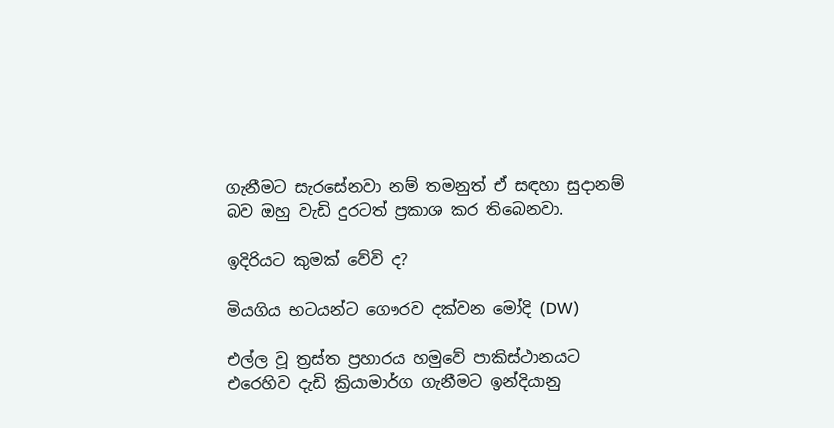ගැනීමට සැරසේනවා නම් තමනුත් ඒ සඳහා සුදානම් බව ඔහු වැඩි දුරටත් ප්‍රකාශ කර තිබෙනවා.

ඉදිරියට කුමක් වේවි ද?

මියගිය භටයන්ට ගෞරව දක්වන මෝදි (DW)

එල්ල වූ ත්‍රස්ත ප්‍රහාරය හමුවේ පාකිස්ථානයට එරෙහිව දැඩි ක්‍රියාමාර්ග ගැනීමට ඉන්දියානු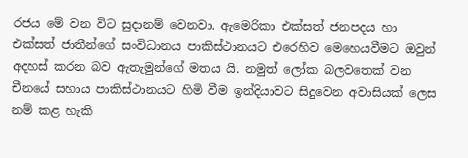රජය මේ වන විට සුදානම් වෙනවා. ඇමෙරිකා එක්සත් ජනපදය හා එක්සත් ජාතීන්ගේ සංවිධානය පාකිස්ථානයට එරෙහිව මෙහෙයවීමට ඔවුන් අදහස් කරන බව ඇතැමුන්ගේ මතය යි. නමුත් ලෝක බලවතෙක් වන චීනයේ සහාය පාකිස්ථානයට හිමි වීම ඉන්දියාවට සිදුවෙන අවාසියක් ලෙස නම් කළ හැකි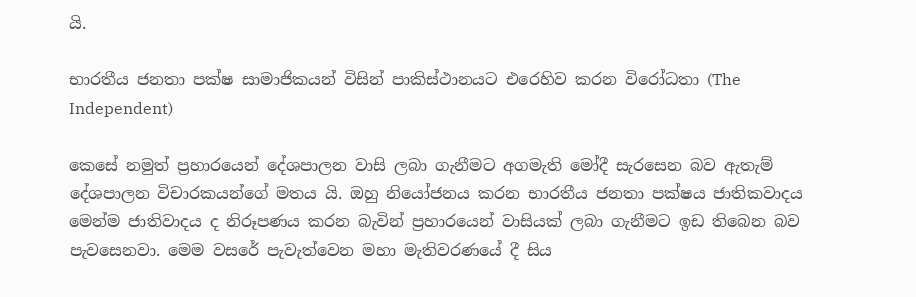යි.

භාරතීය ජනතා පක්ෂ සාමාජිකයන් විසින් පාකිස්ථානයට එරෙහිව කරන විරෝධතා (The Independent)

කෙසේ නමුත් ප්‍රහාරයෙන් දේශපාලන වාසි ලබා ගැනීමට අගමැති මෝදී සැරසෙන බව ඇතැම් දේශපාලන විචාරකයන්ගේ මතය යි. ඔහු නියෝජනය කරන භාරතීය ජනතා පක්ෂය ජාතිකවාදය මෙන්ම ජාතිවාදය ද නිරූපණය කරන බැවින් ප්‍රහාරයෙන් වාසියක් ලබා ගැනීමට ඉඩ තිබෙන බව පැවසෙනවා. මෙම වසරේ පැවැත්වෙන මහා මැතිවරණයේ දී සිය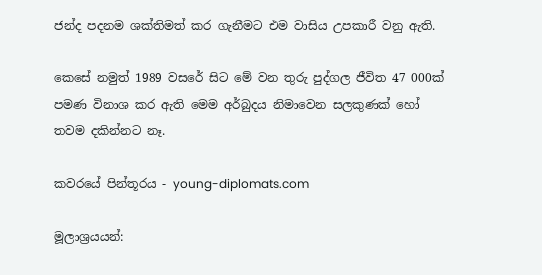ජන්ද පදනම ශක්තිමත් කර ගැනීමට එම වාසිය උපකාරී වනු ඇති.

කෙසේ නමුත් 1989 වසරේ සිට මේ වන තුරු පුද්ගල ජීවිත 47 000ක් පමණ විනාශ කර ඇති මෙම අර්බුදය නිමාවෙන සලකුණක් හෝ තවම දකින්නට නෑ.

කවරයේ පින්තූරය - young-diplomats.com

මූලාශ්‍රයයන්: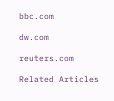bbc.com

dw.com

reuters.com

Related Articles